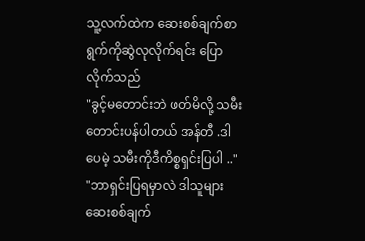သူ့လက်ထဲက ဆေးစစ်ချက်စာရွက်ကိုဆွဲလုလိုက်ရင်း ပြောလိုက်သည်
"ခွင့်မတောင်းဘဲ ဖတ်မိလို့ သမီးတောင်းပန်ပါတယ် အန်တီ .ဒါပေမဲ့ သမီးကိုဒီကိစ္စရှင်းပြပါ .."
"ဘာရှင်းပြရမှာလဲ ဒါသူများဆေးစစ်ချက်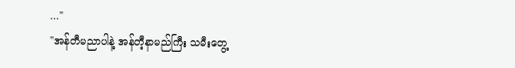..."
"အန်တီမညာပါနဲ့ အန်တီ့နာမည်ကြီး သမီးတွေ့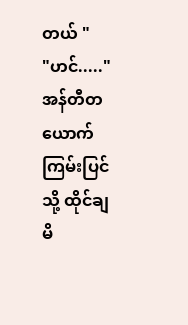တယ် "
"ဟင်....."
အန်တီတယောက် ကြမ်းပြင်သို့ ထိုင်ချမိ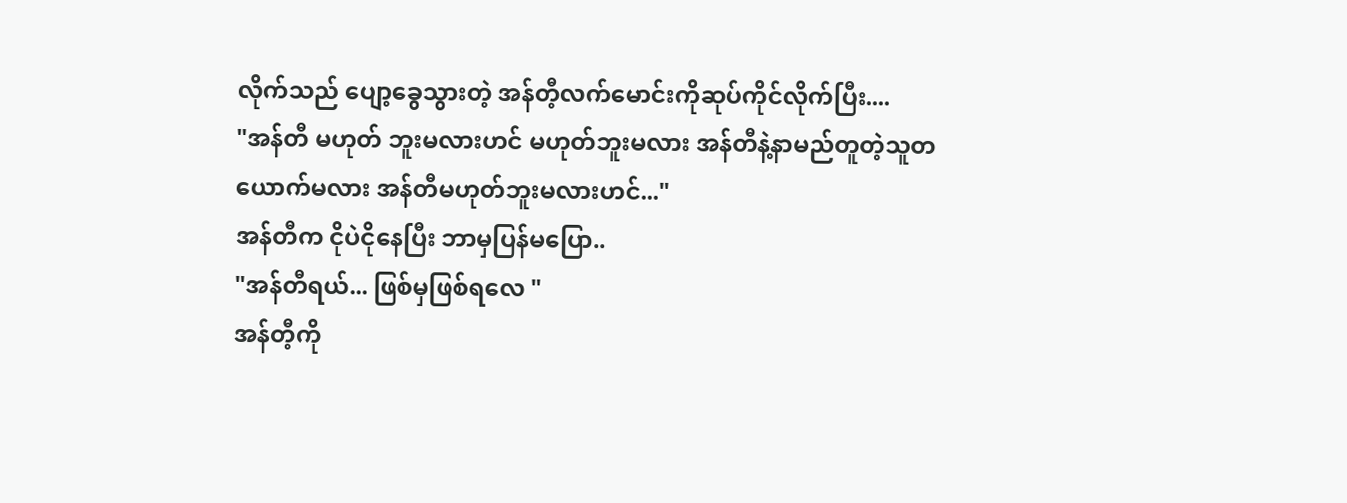လိုက်သည် ပျော့ခွေသွားတဲ့ အန်တီ့လက်မောင်းကိုဆုပ်ကိုင်လိုက်ပြီး....
"အန်တီ မဟုတ် ဘူးမလားဟင် မဟုတ်ဘူးမလား အန်တီနဲ့နာမည်တူတဲ့သူတယောက်မလား အန်တီမဟုတ်ဘူးမလားဟင်..."
အန်တီက ငိုပဲငိုနေပြီး ဘာမှပြန်မပြော..
"အန်တီရယ်... ဖြစ်မှဖြစ်ရလေ "
အန်တီ့ကို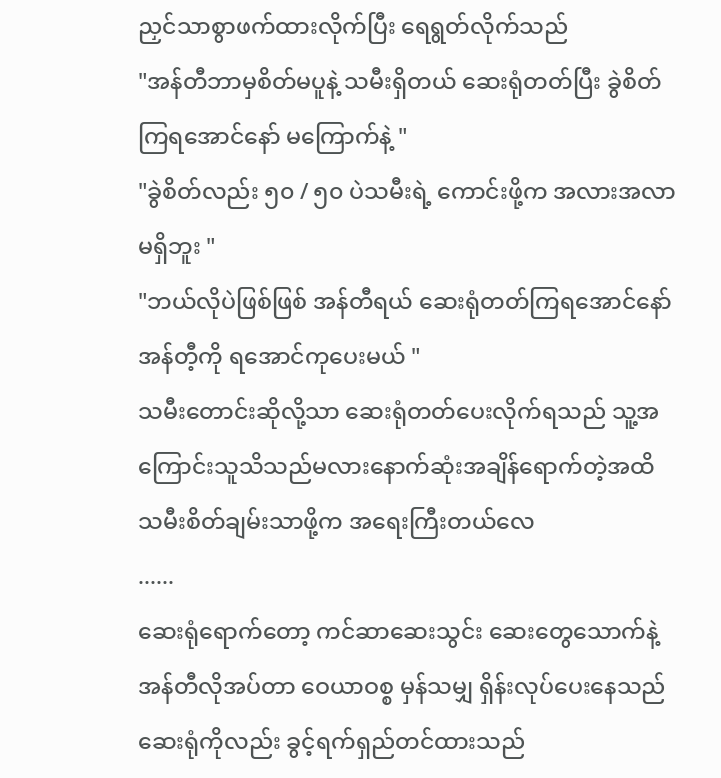ညှင်သာစွာဖက်ထားလိုက်ပြီး ရေရွတ်လိုက်သည်
"အန်တီဘာမှစိတ်မပူနဲ့ သမီးရှိတယ် ဆေးရုံတတ်ပြီး ခွဲစိတ်ကြရအောင်နော် မကြောက်နဲ့ "
"ခွဲစိတ်လည်း ၅၀ / ၅၀ ပဲသမီးရဲ့ ကောင်းဖို့က အလားအလာမရှိဘူး "
"ဘယ်လိုပဲဖြစ်ဖြစ် အန်တီရယ် ဆေးရုံတတ်ကြရအောင်နော် အန်တီ့ကို ရအောင်ကုပေးမယ် "
သမီးတောင်းဆိုလို့သာ ဆေးရုံတတ်ပေးလိုက်ရသည် သူ့အကြောင်းသူသိသည်မလားနောက်ဆုံးအချိန်ရောက်တဲ့အထိ သမီးစိတ်ချမ်းသာဖို့က အရေးကြီးတယ်လေ
......
ဆေးရုံရောက်တော့ ကင်ဆာဆေးသွင်း ဆေးတွေသောက်နဲ့ အန်တီလိုအပ်တာ ဝေယာဝစ္စ မှန်သမျှ ရှိန်းလုပ်ပေးနေသည် ဆေးရုံကိုလည်း ခွင့်ရက်ရှည်တင်ထားသည်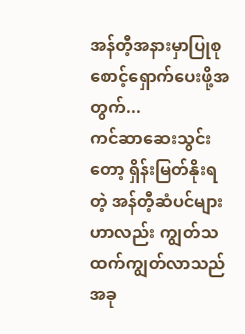အန်တီ့အနားမှာပြုစုစောင့်ရှောက်ပေးဖို့အတွက်...
ကင်ဆာဆေးသွင်းတော့ ရှိန်းမြတ်နိုးရတဲ့ အန်တီ့ဆံပင်များဟာလည်း ကျွတ်သထက်ကျွတ်လာသည် အခု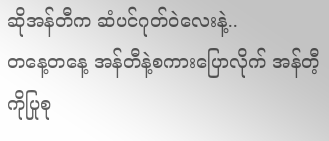ဆိုအန်တီက ဆံပင်ဂုတ်ဝဲလေးနဲ့..
တနေ့တနေ့ အန်တီနဲ့စကားပြောလိုက် အန်တီ့ကိုပြုစု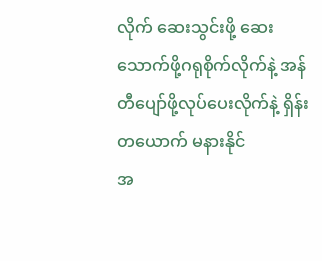လိုက် ဆေးသွင်းဖို့ ဆေးသောက်ဖို့ဂရုစိုက်လိုက်နဲ့ အန်တီပျော်ဖို့လုပ်ပေးလိုက်နဲ့ ရှိန်းတယောက် မနားနိုင်
အ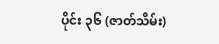ပိုင်း ၃၆ (ဇာတ်သိမ်း)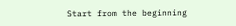Start from the beginning